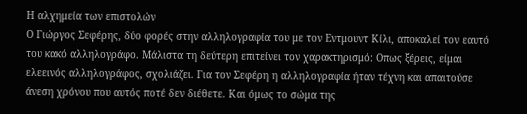Η αλχημεία των επιστολών
Ο Γιώργος Σεφέρης, δύο φορές στην αλληλογραφία του με τον Εντμουντ Κίλι, αποκαλεί τον εαυτό του κακό αλληλογράφο. Μάλιστα τη δεύτερη επιτείνει τον χαρακτηρισμό: Οπως ξέρεις, είμαι ελεεινός αλληλογράφος, σχολιάζει. Για τον Σεφέρη η αλληλογραφία ήταν τέχνη και απαιτούσε άνεση χρόνου που αυτός ποτέ δεν διέθετε. Και όμως το σώμα της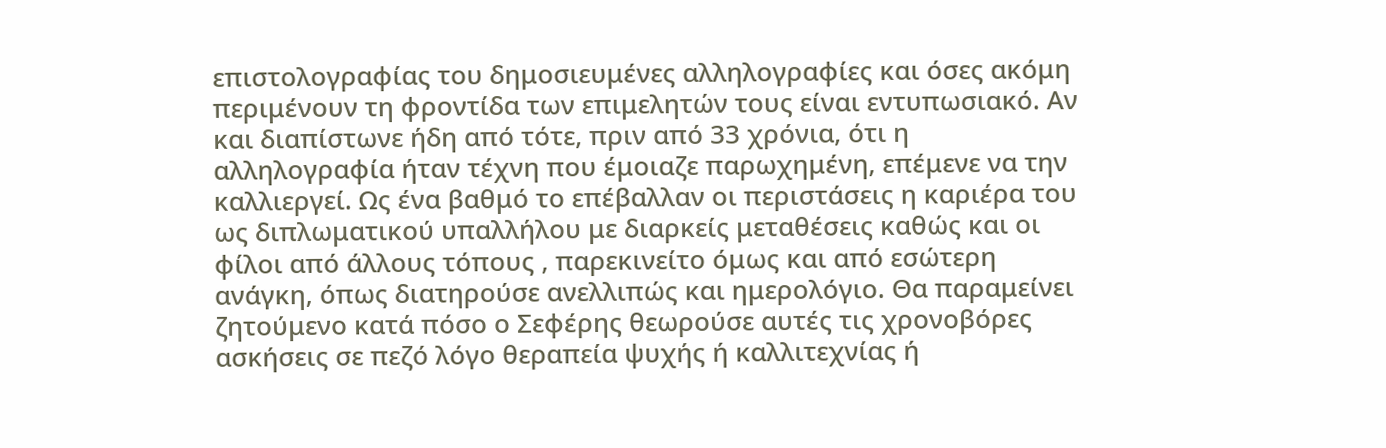επιστολογραφίας του δημοσιευμένες αλληλογραφίες και όσες ακόμη περιμένουν τη φροντίδα των επιμελητών τους είναι εντυπωσιακό. Αν και διαπίστωνε ήδη από τότε, πριν από 33 χρόνια, ότι η αλληλογραφία ήταν τέχνη που έμοιαζε παρωχημένη, επέμενε να την καλλιεργεί. Ως ένα βαθμό το επέβαλλαν οι περιστάσεις η καριέρα του ως διπλωματικού υπαλλήλου με διαρκείς μεταθέσεις καθώς και οι φίλοι από άλλους τόπους , παρεκινείτο όμως και από εσώτερη ανάγκη, όπως διατηρούσε ανελλιπώς και ημερολόγιο. Θα παραμείνει ζητούμενο κατά πόσο ο Σεφέρης θεωρούσε αυτές τις χρονοβόρες ασκήσεις σε πεζό λόγο θεραπεία ψυχής ή καλλιτεχνίας ή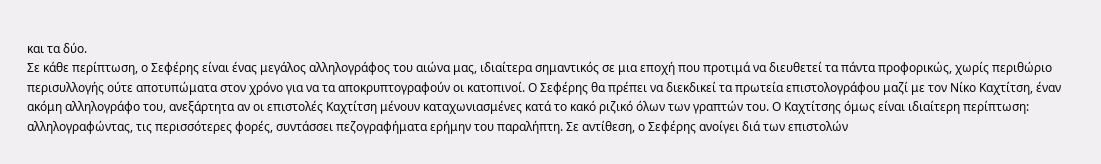και τα δύο.
Σε κάθε περίπτωση, ο Σεφέρης είναι ένας μεγάλος αλληλογράφος του αιώνα μας, ιδιαίτερα σημαντικός σε μια εποχή που προτιμά να διευθετεί τα πάντα προφορικώς, χωρίς περιθώριο περισυλλογής ούτε αποτυπώματα στον χρόνο για να τα αποκρυπτογραφούν οι κατοπινοί. Ο Σεφέρης θα πρέπει να διεκδικεί τα πρωτεία επιστολογράφου μαζί με τον Νίκο Καχτίτση, έναν ακόμη αλληλογράφο του, ανεξάρτητα αν οι επιστολές Καχτίτση μένουν καταχωνιασμένες κατά το κακό ριζικό όλων των γραπτών του. Ο Καχτίτσης όμως είναι ιδιαίτερη περίπτωση: αλληλογραφώντας, τις περισσότερες φορές, συντάσσει πεζογραφήματα ερήμην του παραλήπτη. Σε αντίθεση, ο Σεφέρης ανοίγει διά των επιστολών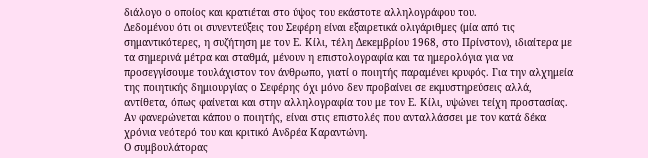διάλογο ο οποίος και κρατιέται στο ύψος του εκάστοτε αλληλογράφου του.
Δεδομένου ότι οι συνεντεύξεις του Σεφέρη είναι εξαιρετικά ολιγάριθμες (μία από τις σημαντικότερες, η συζήτηση με τον Ε. Κίλι, τέλη Δεκεμβρίου 1968, στο Πρίνστον), ιδιαίτερα με τα σημερινά μέτρα και σταθμά, μένουν η επιστολογραφία και τα ημερολόγια για να προσεγγίσουμε τουλάχιστον τον άνθρωπο, γιατί ο ποιητής παραμένει κρυφός. Για την αλχημεία της ποιητικής δημιουργίας ο Σεφέρης όχι μόνο δεν προβαίνει σε εκμυστηρεύσεις αλλά, αντίθετα, όπως φαίνεται και στην αλληλογραφία του με τον Ε. Κίλι, υψώνει τείχη προστασίας. Αν φανερώνεται κάπου ο ποιητής, είναι στις επιστολές που ανταλλάσσει με τον κατά δέκα χρόνια νεότερό του και κριτικό Ανδρέα Καραντώνη.
Ο συμβουλάτορας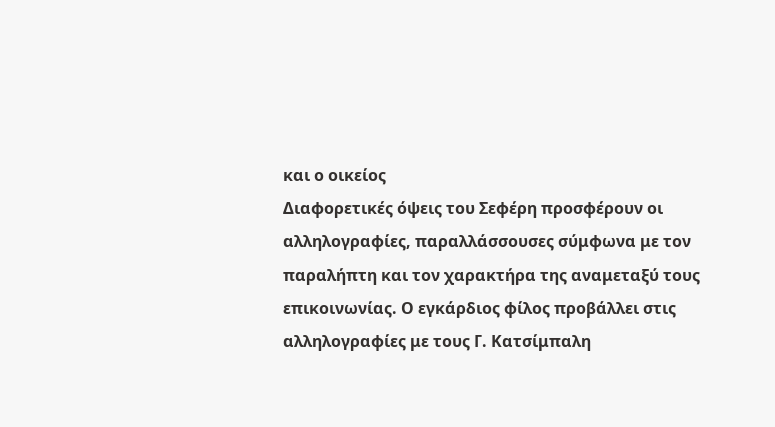και ο οικείος
Διαφορετικές όψεις του Σεφέρη προσφέρουν οι αλληλογραφίες, παραλλάσσουσες σύμφωνα με τον παραλήπτη και τον χαρακτήρα της αναμεταξύ τους επικοινωνίας. Ο εγκάρδιος φίλος προβάλλει στις αλληλογραφίες με τους Γ. Κατσίμπαλη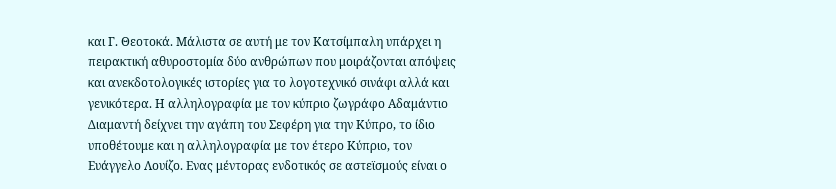και Γ. Θεοτοκά. Μάλιστα σε αυτή με τον Κατσίμπαλη υπάρχει η πειρακτική αθυροστομία δύο ανθρώπων που μοιράζονται απόψεις και ανεκδοτολογικές ιστορίες για το λογοτεχνικό σινάφι αλλά και γενικότερα. Η αλληλογραφία με τον κύπριο ζωγράφο Αδαμάντιο Διαμαντή δείχνει την αγάπη του Σεφέρη για την Κύπρο, το ίδιο υποθέτουμε και η αλληλογραφία με τον έτερο Κύπριο, τον Ευάγγελο Λουίζο. Ενας μέντορας ενδοτικός σε αστεϊσμούς είναι ο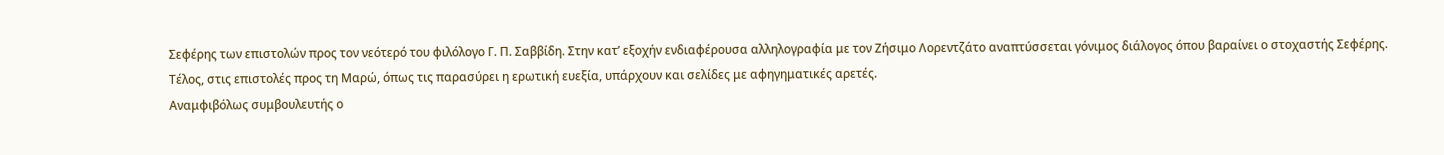Σεφέρης των επιστολών προς τον νεότερό του φιλόλογο Γ. Π. Σαββίδη. Στην κατ’ εξοχήν ενδιαφέρουσα αλληλογραφία με τον Ζήσιμο Λορεντζάτο αναπτύσσεται γόνιμος διάλογος όπου βαραίνει ο στοχαστής Σεφέρης. Τέλος, στις επιστολές προς τη Μαρώ, όπως τις παρασύρει η ερωτική ευεξία, υπάρχουν και σελίδες με αφηγηματικές αρετές.
Αναμφιβόλως συμβουλευτής ο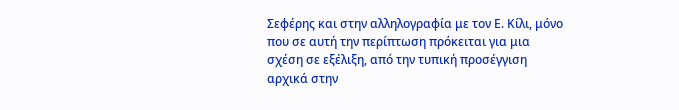Σεφέρης και στην αλληλογραφία με τον Ε. Κίλι, μόνο που σε αυτή την περίπτωση πρόκειται για μια σχέση σε εξέλιξη, από την τυπική προσέγγιση αρχικά στην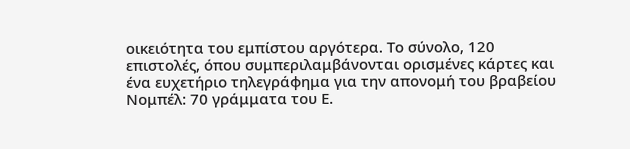οικειότητα του εμπίστου αργότερα. Το σύνολο, 120 επιστολές, όπου συμπεριλαμβάνονται ορισμένες κάρτες και ένα ευχετήριο τηλεγράφημα για την απονομή του βραβείου Νομπέλ: 70 γράμματα του Ε.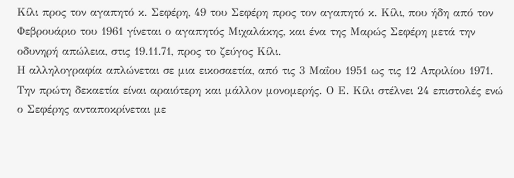Κίλι προς τον αγαπητό κ. Σεφέρη, 49 του Σεφέρη προς τον αγαπητό κ. Κίλι, που ήδη από τον Φεβρουάριο του 1961 γίνεται ο αγαπητός Μιχαλάκης, και ένα της Μαρώς Σεφέρη μετά την οδυνηρή απώλεια, στις 19.11.71, προς το ζεύγος Κίλι.
Η αλληλογραφία απλώνεται σε μια εικοσαετία, από τις 3 Μαΐου 1951 ως τις 12 Απριλίου 1971. Την πρώτη δεκαετία είναι αραιότερη και μάλλον μονομερής. Ο Ε. Κίλι στέλνει 24 επιστολές ενώ ο Σεφέρης ανταποκρίνεται με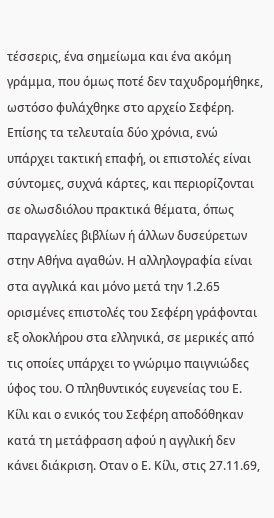τέσσερις, ένα σημείωμα και ένα ακόμη γράμμα, που όμως ποτέ δεν ταχυδρομήθηκε, ωστόσο φυλάχθηκε στο αρχείο Σεφέρη. Επίσης τα τελευταία δύο χρόνια, ενώ υπάρχει τακτική επαφή, οι επιστολές είναι σύντομες, συχνά κάρτες, και περιορίζονται σε ολωσδιόλου πρακτικά θέματα, όπως παραγγελίες βιβλίων ή άλλων δυσεύρετων στην Αθήνα αγαθών. Η αλληλογραφία είναι στα αγγλικά και μόνο μετά την 1.2.65 ορισμένες επιστολές του Σεφέρη γράφονται εξ ολοκλήρου στα ελληνικά, σε μερικές από τις οποίες υπάρχει το γνώριμο παιγνιώδες ύφος του. Ο πληθυντικός ευγενείας του Ε. Κίλι και ο ενικός του Σεφέρη αποδόθηκαν κατά τη μετάφραση αφού η αγγλική δεν κάνει διάκριση. Οταν ο Ε. Κίλι, στις 27.11.69,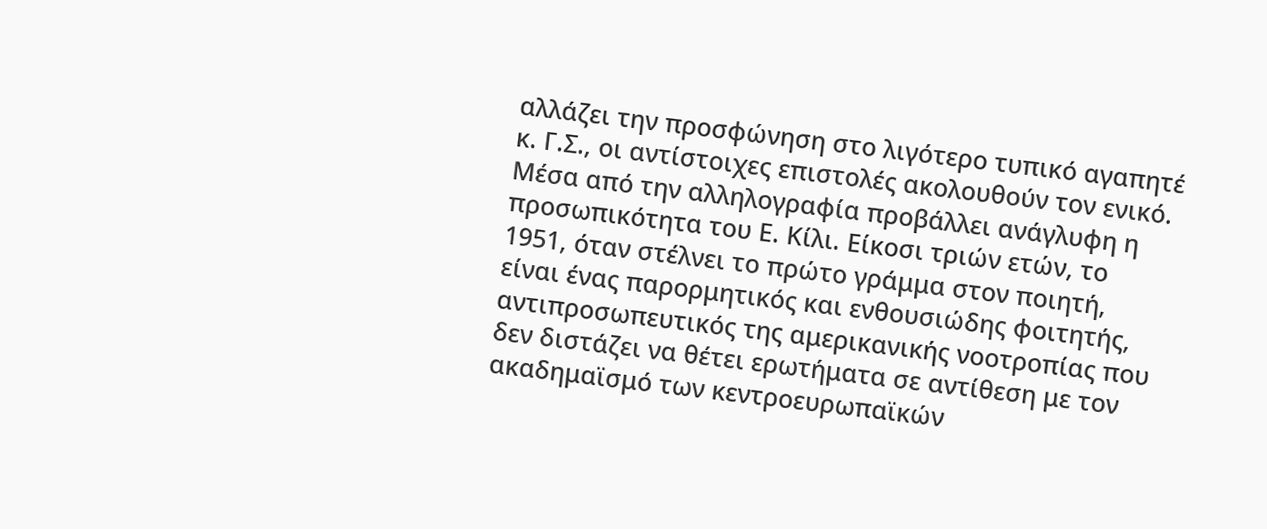αλλάζει την προσφώνηση στο λιγότερο τυπικό αγαπητέ κ. Γ.Σ., οι αντίστοιχες επιστολές ακολουθούν τον ενικό.
Μέσα από την αλληλογραφία προβάλλει ανάγλυφη η προσωπικότητα του Ε. Κίλι. Είκοσι τριών ετών, το 1951, όταν στέλνει το πρώτο γράμμα στον ποιητή, είναι ένας παρορμητικός και ενθουσιώδης φοιτητής, αντιπροσωπευτικός της αμερικανικής νοοτροπίας που δεν διστάζει να θέτει ερωτήματα σε αντίθεση με τον ακαδημαϊσμό των κεντροευρωπαϊκών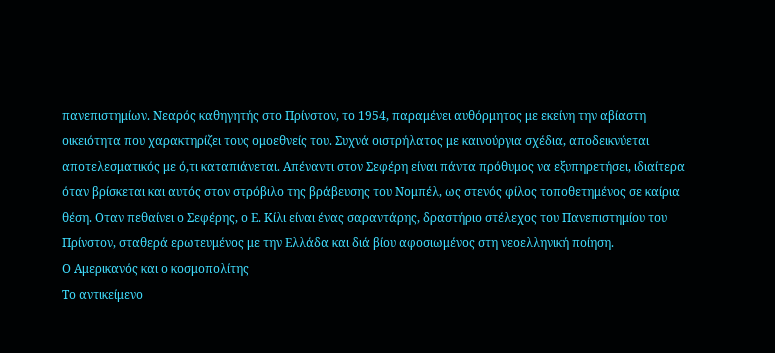πανεπιστημίων. Νεαρός καθηγητής στο Πρίνστον, το 1954, παραμένει αυθόρμητος με εκείνη την αβίαστη οικειότητα που χαρακτηρίζει τους ομοεθνείς του. Συχνά οιστρήλατος με καινούργια σχέδια, αποδεικνύεται αποτελεσματικός με ό,τι καταπιάνεται. Απέναντι στον Σεφέρη είναι πάντα πρόθυμος να εξυπηρετήσει, ιδιαίτερα όταν βρίσκεται και αυτός στον στρόβιλο της βράβευσης του Νομπέλ, ως στενός φίλος τοποθετημένος σε καίρια θέση. Οταν πεθαίνει ο Σεφέρης, ο Ε. Κίλι είναι ένας σαραντάρης, δραστήριο στέλεχος του Πανεπιστημίου του Πρίνστον, σταθερά ερωτευμένος με την Ελλάδα και διά βίου αφοσιωμένος στη νεοελληνική ποίηση.
Ο Αμερικανός και ο κοσμοπολίτης
Το αντικείμενο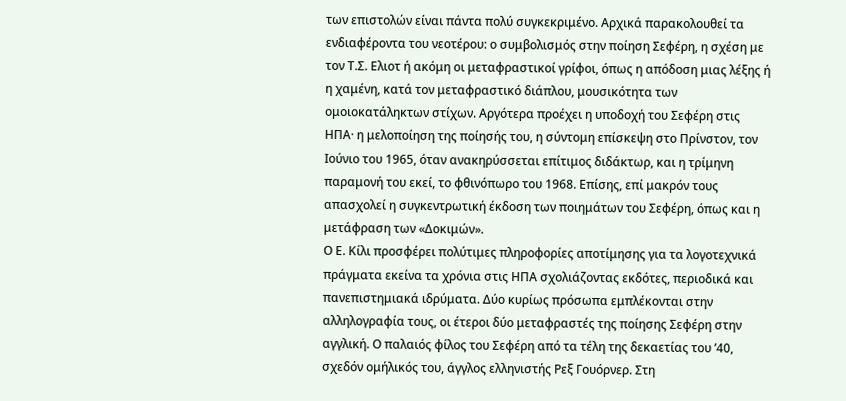των επιστολών είναι πάντα πολύ συγκεκριμένο. Αρχικά παρακολουθεί τα ενδιαφέροντα του νεοτέρου: ο συμβολισμός στην ποίηση Σεφέρη, η σχέση με τον Τ.Σ. Ελιοτ ή ακόμη οι μεταφραστικοί γρίφοι, όπως η απόδοση μιας λέξης ή η χαμένη, κατά τον μεταφραστικό διάπλου, μουσικότητα των ομοιοκατάληκτων στίχων. Αργότερα προέχει η υποδοχή του Σεφέρη στις ΗΠΑ· η μελοποίηση της ποίησής του, η σύντομη επίσκεψη στο Πρίνστον, τον Ιούνιο του 1965, όταν ανακηρύσσεται επίτιμος διδάκτωρ, και η τρίμηνη παραμονή του εκεί, το φθινόπωρο του 1968. Επίσης, επί μακρόν τους απασχολεί η συγκεντρωτική έκδοση των ποιημάτων του Σεφέρη, όπως και η μετάφραση των «Δοκιμών».
Ο Ε. Κίλι προσφέρει πολύτιμες πληροφορίες αποτίμησης για τα λογοτεχνικά πράγματα εκείνα τα χρόνια στις ΗΠΑ σχολιάζοντας εκδότες, περιοδικά και πανεπιστημιακά ιδρύματα. Δύο κυρίως πρόσωπα εμπλέκονται στην αλληλογραφία τους, οι έτεροι δύο μεταφραστές της ποίησης Σεφέρη στην αγγλική. Ο παλαιός φίλος του Σεφέρη από τα τέλη της δεκαετίας του ’40, σχεδόν ομήλικός του, άγγλος ελληνιστής Ρεξ Γουόρνερ. Στη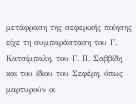μετάφραση της σεφερικής ποίησης είχε τη συμπαράσταση του Γ. Κατσίμπαλη, του Γ. Π. Σαββίδη και του ίδιου του Σεφέρη, όπως μαρτυρούν οι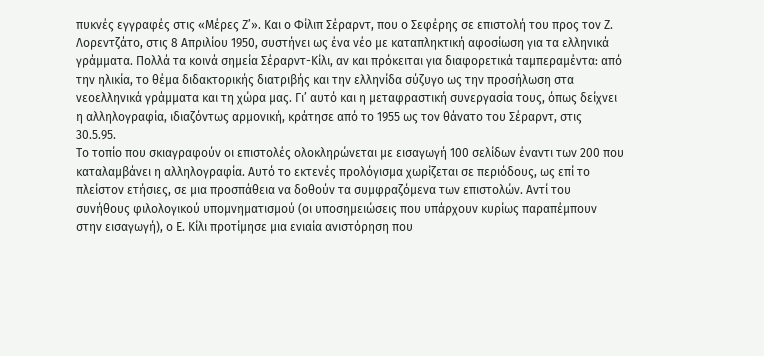πυκνές εγγραφές στις «Μέρες Ζ’». Και ο Φίλιπ Σέραρντ, που ο Σεφέρης σε επιστολή του προς τον Ζ. Λορεντζάτο, στις 8 Απριλίου 1950, συστήνει ως ένα νέο με καταπληκτική αφοσίωση για τα ελληνικά γράμματα. Πολλά τα κοινά σημεία Σέραρντ-Κίλι, αν και πρόκειται για διαφορετικά ταμπεραμέντα: από την ηλικία, το θέμα διδακτορικής διατριβής και την ελληνίδα σύζυγο ως την προσήλωση στα νεοελληνικά γράμματα και τη χώρα μας. Γι’ αυτό και η μεταφραστική συνεργασία τους, όπως δείχνει η αλληλογραφία, ιδιαζόντως αρμονική, κράτησε από το 1955 ως τον θάνατο του Σέραρντ, στις 30.5.95.
Το τοπίο που σκιαγραφούν οι επιστολές ολοκληρώνεται με εισαγωγή 100 σελίδων έναντι των 200 που καταλαμβάνει η αλληλογραφία. Αυτό το εκτενές προλόγισμα χωρίζεται σε περιόδους, ως επί το πλείστον ετήσιες, σε μια προσπάθεια να δοθούν τα συμφραζόμενα των επιστολών. Αντί του συνήθους φιλολογικού υπομνηματισμού (οι υποσημειώσεις που υπάρχουν κυρίως παραπέμπουν στην εισαγωγή), ο Ε. Κίλι προτίμησε μια ενιαία ανιστόρηση που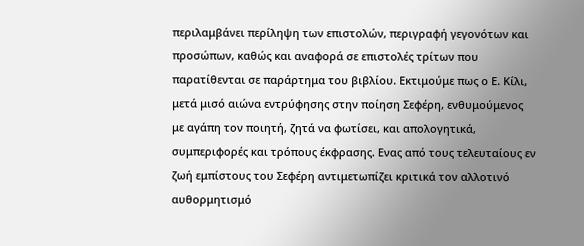περιλαμβάνει περίληψη των επιστολών, περιγραφή γεγονότων και προσώπων, καθώς και αναφορά σε επιστολές τρίτων που παρατίθενται σε παράρτημα του βιβλίου. Εκτιμούμε πως ο Ε. Κίλι, μετά μισό αιώνα εντρύφησης στην ποίηση Σεφέρη, ενθυμούμενος με αγάπη τον ποιητή, ζητά να φωτίσει, και απολογητικά, συμπεριφορές και τρόπους έκφρασης. Ενας από τους τελευταίους εν ζωή εμπίστους του Σεφέρη αντιμετωπίζει κριτικά τον αλλοτινό αυθορμητισμό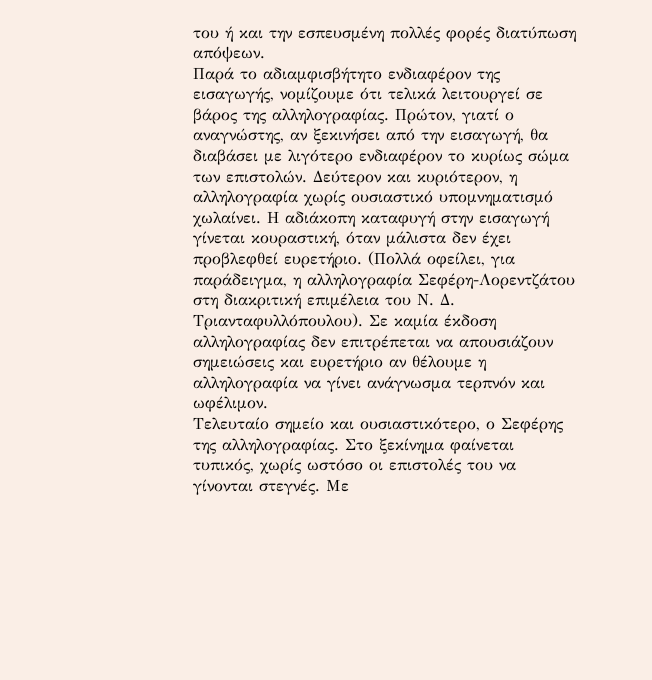του ή και την εσπευσμένη πολλές φορές διατύπωση απόψεων.
Παρά το αδιαμφισβήτητο ενδιαφέρον της εισαγωγής, νομίζουμε ότι τελικά λειτουργεί σε βάρος της αλληλογραφίας. Πρώτον, γιατί ο αναγνώστης, αν ξεκινήσει από την εισαγωγή, θα διαβάσει με λιγότερο ενδιαφέρον το κυρίως σώμα των επιστολών. Δεύτερον και κυριότερον, η αλληλογραφία χωρίς ουσιαστικό υπομνηματισμό χωλαίνει. Η αδιάκοπη καταφυγή στην εισαγωγή γίνεται κουραστική, όταν μάλιστα δεν έχει προβλεφθεί ευρετήριο. (Πολλά οφείλει, για παράδειγμα, η αλληλογραφία Σεφέρη-Λορεντζάτου στη διακριτική επιμέλεια του Ν. Δ. Τριανταφυλλόπουλου). Σε καμία έκδοση αλληλογραφίας δεν επιτρέπεται να απουσιάζουν σημειώσεις και ευρετήριο αν θέλουμε η αλληλογραφία να γίνει ανάγνωσμα τερπνόν και ωφέλιμον.
Τελευταίο σημείο και ουσιαστικότερο, ο Σεφέρης της αλληλογραφίας. Στο ξεκίνημα φαίνεται τυπικός, χωρίς ωστόσο οι επιστολές του να γίνονται στεγνές. Με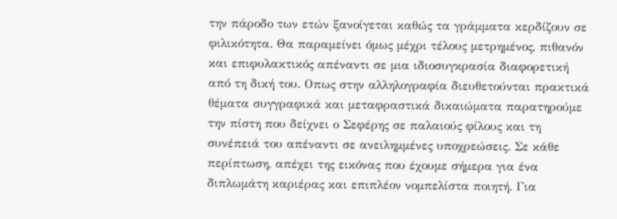την πάροδο των ετών ξανοίγεται καθώς τα γράμματα κερδίζουν σε φιλικότητα. Θα παραμείνει όμως μέχρι τέλους μετρημένος, πιθανόν και επιφυλακτικός απέναντι σε μια ιδιοσυγκρασία διαφορετική από τη δική του. Οπως στην αλληλογραφία διευθετούνται πρακτικά θέματα συγγραφικά και μεταφραστικά δικαιώματα παρατηρούμε την πίστη που δείχνει ο Σεφέρης σε παλαιούς φίλους και τη συνέπειά του απέναντι σε ανειλημμένες υποχρεώσεις. Σε κάθε περίπτωση, απέχει της εικόνας που έχουμε σήμερα για ένα διπλωμάτη καριέρας και επιπλέον νομπελίστα ποιητή. Για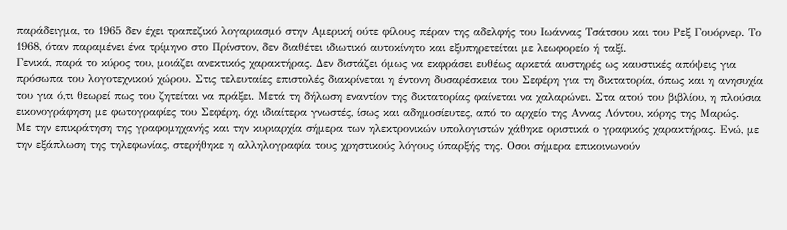παράδειγμα, το 1965 δεν έχει τραπεζικό λογαριασμό στην Αμερική ούτε φίλους πέραν της αδελφής του Ιωάννας Τσάτσου και του Ρεξ Γουόρνερ. Το 1968, όταν παραμένει ένα τρίμηνο στο Πρίνστον, δεν διαθέτει ιδιωτικό αυτοκίνητο και εξυπηρετείται με λεωφορείο ή ταξί.
Γενικά, παρά το κύρος του, μοιάζει ανεκτικός χαρακτήρας. Δεν διστάζει όμως να εκφράσει ευθέως αρκετά αυστηρές ως καυστικές απόψεις για πρόσωπα του λογοτεχνικού χώρου. Στις τελευταίες επιστολές διακρίνεται η έντονη δυσαρέσκεια του Σεφέρη για τη δικτατορία, όπως και η ανησυχία του για ό,τι θεωρεί πως του ζητείται να πράξει. Μετά τη δήλωση εναντίον της δικτατορίας φαίνεται να χαλαρώνει. Στα ατού του βιβλίου, η πλούσια εικονογράφηση με φωτογραφίες του Σεφέρη, όχι ιδιαίτερα γνωστές, ίσως και αδημοσίευτες, από το αρχείο της Αννας Λόντου, κόρης της Μαρώς.
Με την επικράτηση της γραφομηχανής και την κυριαρχία σήμερα των ηλεκτρονικών υπολογιστών χάθηκε οριστικά ο γραφικός χαρακτήρας. Ενώ, με την εξάπλωση της τηλεφωνίας, στερήθηκε η αλληλογραφία τους χρηστικούς λόγους ύπαρξής της. Οσοι σήμερα επικοινωνούν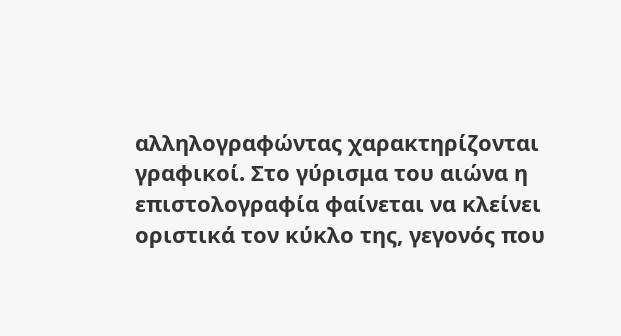αλληλογραφώντας χαρακτηρίζονται γραφικοί. Στο γύρισμα του αιώνα η επιστολογραφία φαίνεται να κλείνει οριστικά τον κύκλο της, γεγονός που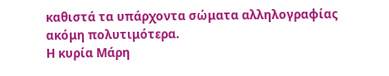καθιστά τα υπάρχοντα σώματα αλληλογραφίας ακόμη πολυτιμότερα.
Η κυρία Μάρη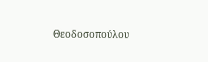Θεοδοσοπούλου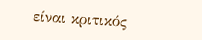είναι κριτικός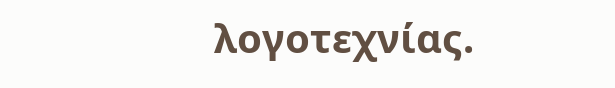λογοτεχνίας.